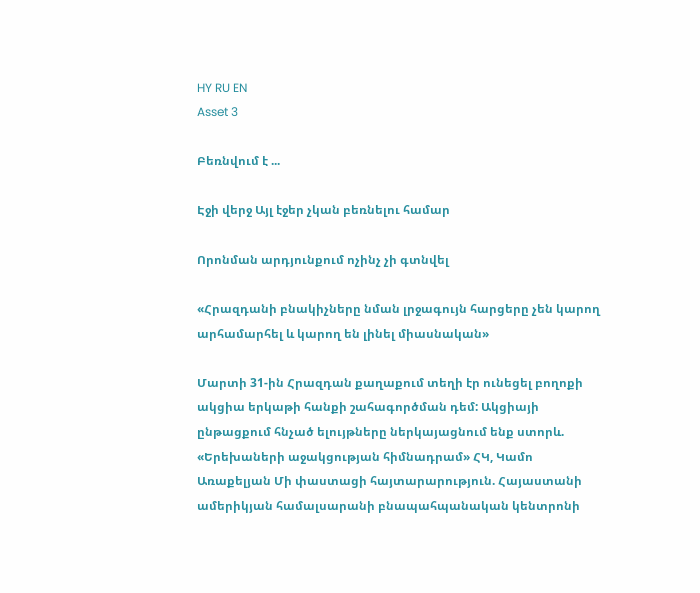HY RU EN
Asset 3

Բեռնվում է ...

Էջի վերջ Այլ էջեր չկան բեռնելու համար

Որոնման արդյունքում ոչինչ չի գտնվել

«Հրազդանի բնակիչները նման լրջագույն հարցերը չեն կարող արհամարհել և կարող են լինել միասնական»

Մարտի 31-ին Հրազդան քաղաքում տեղի էր ունեցել բողոքի ակցիա երկաթի հանքի շահագործման դեմ: Ակցիայի ընթացքում հնչած ելույթները ներկայացնում ենք ստորև. «Երեխաների աջակցության հիմնադրամ» ՀԿ, Կամո Առաքելյան Մի փաստացի հայտարարություն. Հայաստանի ամերիկյան համալսարանի բնապահպանական կենտրոնի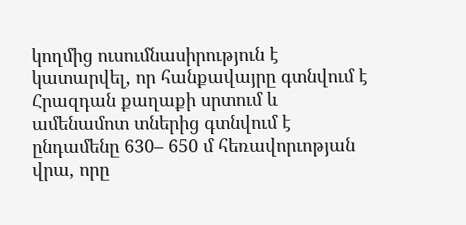կողմից ուսումնասիրություն է կատարվել, որ հանքավայրը գտնվում է Հրազդան քաղաքի սրտում և ամենամոտ տներից գտնվում է ընդամենը 630– 650 մ հեռավորւոթյան վրա, որը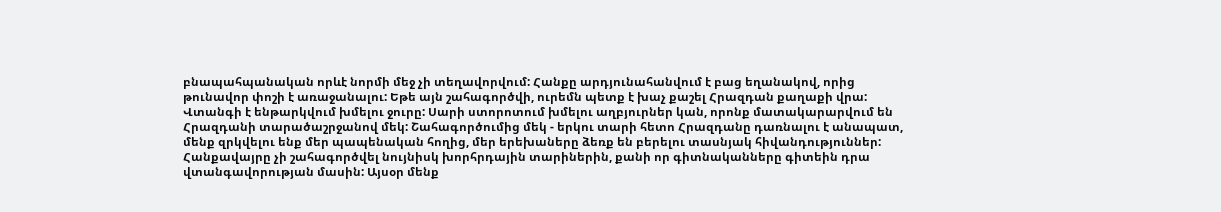բնապահպանական որևէ նորմի մեջ չի տեղավորվում: Հանքը արդյունահանվում է բաց եղանակով, որից թունավոր փոշի է առաջանալու: Եթե այն շահագործվի, ուրեմն պետք է խաչ քաշել Հրազդան քաղաքի վրա: Վտանգի է ենթարկվում խմելու ջուրը: Սարի ստորոտում խմելու աղբյուրներ կան, որոնք մատակարարվում են Հրազդանի տարածաշրջանով մեկ: Շահագործումից մեկ - երկու տարի հետո Հրազդանը դառնալու է անապատ, մենք զրկվելու ենք մեր պապենական հողից, մեր երեխաները ձեռք են բերելու տասնյակ հիվանդություններ: Հանքավայրը չի շահագործվել նույնիսկ խորհրդային տարիներին, քանի որ գիտնականները գիտեին դրա վտանգավորության մասին: Այսօր մենք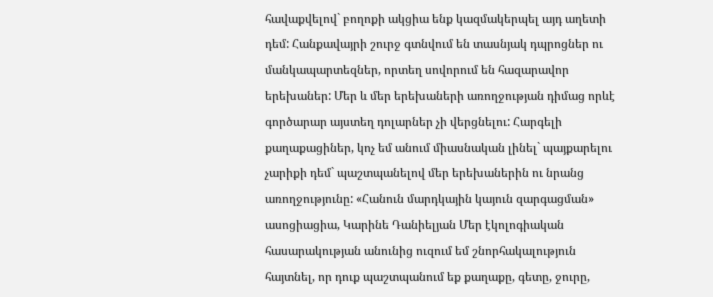հավաքվելով` բողոքի ակցիա ենք կազմակերպել այդ աղետի դեմ: Հանքավայրի շուրջ գտնվում են տասնյակ դպրոցներ ու մանկապարտեզներ, որտեղ սովորում են հազարավոր երեխաներ: Մեր և մեր երեխաների առողջության դիմաց որևէ գործարար այստեղ դոլարներ չի վերցնելու: Հարգելի քաղաքացիներ, կոչ եմ անում միասնական լինել` պայքարելու չարիքի դեմ` պաշտպանելով մեր երեխաներին ու նրանց առողջությունը: «Հանուն մարդկային կայուն զարգացման» ասոցիացիա, Կարինե Դանիելյան Մեր էկոլոգիական հասարակության անունից ուզում եմ շնորհակալություն հայտնել, որ դուք պաշտպանում եք քաղաքը, գետը, ջուրը,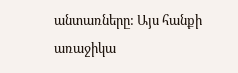անտառները: Այս հանքի առաջիկա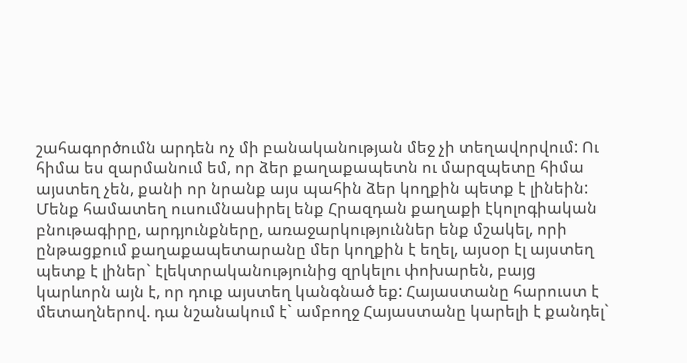շահագործումն արդեն ոչ մի բանականության մեջ չի տեղավորվում: Ու հիմա ես զարմանում եմ, որ ձեր քաղաքապետն ու մարզպետը հիմա այստեղ չեն, քանի որ նրանք այս պահին ձեր կողքին պետք է լինեին: Մենք համատեղ ուսումնասիրել ենք Հրազդան քաղաքի էկոլոգիական բնութագիրը, արդյունքները, առաջարկություններ ենք մշակել, որի ընթացքում քաղաքապետարանը մեր կողքին է եղել, այսօր էլ այստեղ պետք է լիներ` էլեկտրականությունից զրկելու փոխարեն, բայց կարևորն այն է, որ դուք այստեղ կանգնած եք: Հայաստանը հարուստ է մետաղներով. դա նշանակում է` ամբողջ Հայաստանը կարելի է քանդել`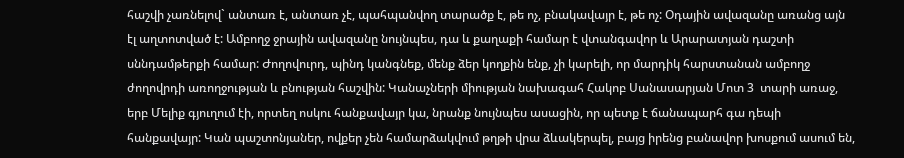հաշվի չառնելով` անտառ է, անտառ չէ, պահպանվող տարածք է, թե ոչ, բնակավայր է, թե ոչ: Օդային ավազանը առանց այն էլ աղտոտված է: Ամբողջ ջրային ավազանը նույնպես, դա և քաղաքի համար է վտանգավոր և Արարատյան դաշտի սննդամթերքի համար: Ժողովուրդ, պինդ կանգնեք, մենք ձեր կողքին ենք, չի կարելի, որ մարդիկ հարստանան ամբողջ ժողովրդի առողջության և բնության հաշվին: Կանաչների միության նախագահ Հակոբ Սանասարյան Մոտ 3  տարի առաջ, երբ Մելիք գյուղում էի, որտեղ ոսկու հանքավայր կա, նրանք նույնպես ասացին, որ պետք է ճանապարհ գա դեպի հանքավայր: Կան պաշտոնյաներ, ովքեր չեն համարձակվում թղթի վրա ձևակերպել, բայց իրենց բանավոր խոսքում ասում են,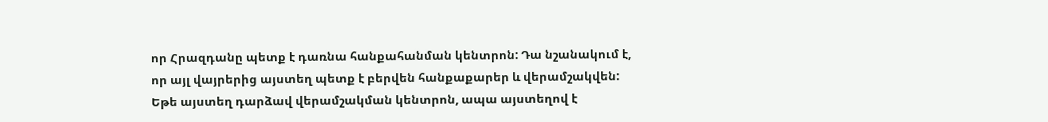որ Հրազդանը պետք է դառնա հանքահանման կենտրոն: Դա նշանակում է, որ այլ վայրերից այստեղ պետք է բերվեն հանքաքարեր և վերամշակվեն: Եթե այստեղ դարձավ վերամշակման կենտրոն, ապա այստեղով է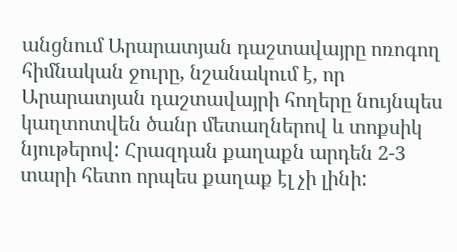անցնում Արարատյան դաշտավայրը ոռոգող հիմնական ջուրը, նշանակում է, որ Արարատյան դաշտավայրի հողերը նույնպես կաղտոտվեն ծանր մետաղներով և տոքսիկ նյութերով: Հրազդան քաղաքն արդեն 2-3  տարի հետո որպես քաղաք էլ չի լինի: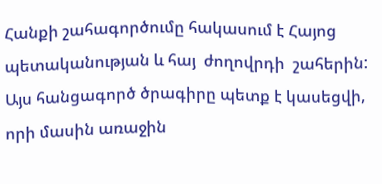Հանքի շահագործումը հակասում է Հայոց պետականության և հայ  ժողովրդի  շահերին: Այս հանցագործ ծրագիրը պետք է կասեցվի, որի մասին առաջին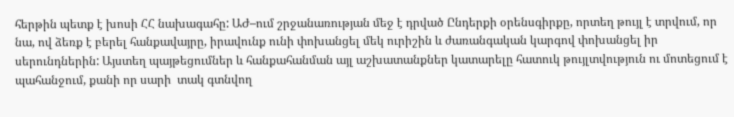հերթին պետք է խոսի ՀՀ նախագահը: ԱԺ–ում շրջանառության մեջ է դրված Ընդերքի օրենսգիրքը, որտեղ թույլ է տրվում, որ նա, ով ձեռք է բերել հանքավայրը, իրավունք ունի փոխանցել մեկ ուրիշին և ժառանգական կարգով փոխանցել իր սերունդներին: Այստեղ պայթեցումներ և հանքահանման այլ աշխատանքներ կատարելը հատուկ թույլտվություն ու մոտեցում է պահանջում, քանի որ սարի  տակ գտնվող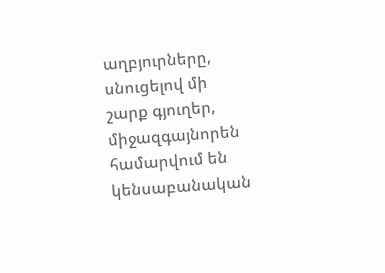աղբյուրները, սնուցելով մի շարք գյուղեր, միջազգայնորեն համարվում են կենսաբանական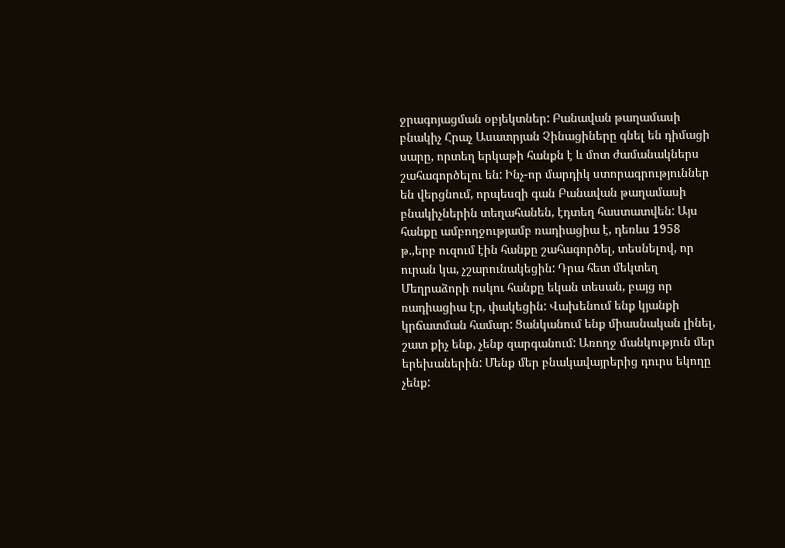ջրագոյացման օբյեկտներ: Բանավան թաղամասի բնակիչ Հրաչ Ասատրյան Չինացիները գնել են դիմացի սարը, որտեղ երկաթի հանքն է և մոտ ժամանակներս շահագործելու են: Ինչ-որ մարդիկ ստորագրություններ են վերցնում, որպեսզի գան Բանավան թաղամասի բնակիչներին տեղահանեն, էդտեղ հաստատվեն: Այս հանքը ամբողջությամբ ռադիացիա է, դեռևս 1958 թ.,երբ ուզում էին հանքը շահագործել, տեսնելով, որ ուրան կա, չշարունակեցին: Դրա հետ մեկտեղ Մեղրաձորի ոսկու հանքը եկան տեսան, բայց որ ռադիացիա էր, փակեցին: Վախենում ենք կյանքի կրճատման համար: Ցանկանում ենք միասնական լինել, շատ քիչ ենք, չենք զարգանում: Առողջ մանկություն մեր երեխաներին: Մենք մեր բնակավայրերից դուրս եկողը չենք: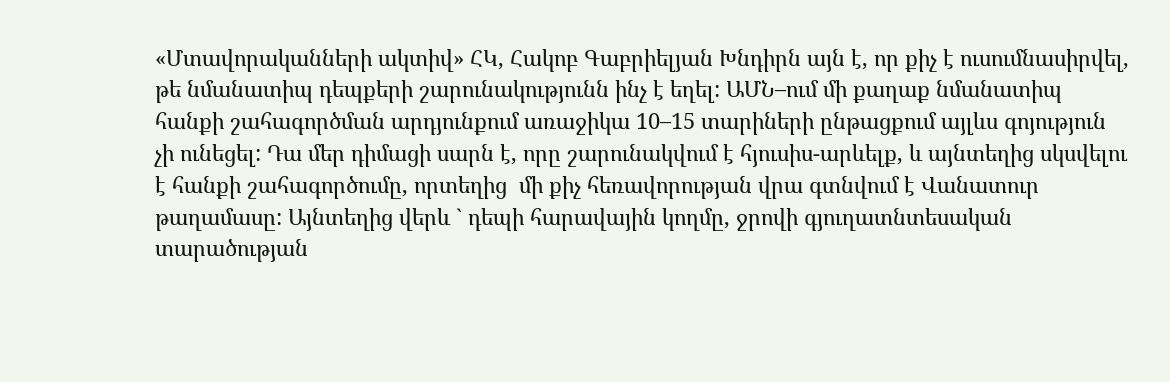«Մտավորականների ակտիվ» ՀԿ, Հակոբ Գաբրիելյան Խնդիրն այն է, որ քիչ է ուսումնասիրվել, թե նմանատիպ դեպքերի շարունակությունն ինչ է եղել: ԱՄՆ–ում մի քաղաք նմանատիպ հանքի շահագործման արդյունքում առաջիկա 10–15 տարիների ընթացքում այլևս գոյություն չի ունեցել: Դա մեր դիմացի սարն է, որը շարունակվում է հյուսիս-արևելք, և այնտեղից սկսվելու է հանքի շահագործումը, որտեղից  մի քիչ հեռավորության վրա գտնվում է Վանատուր թաղամասը: Այնտեղից վերև ` դեպի հարավային կողմը, ջրովի գյուղատնտեսական տարածության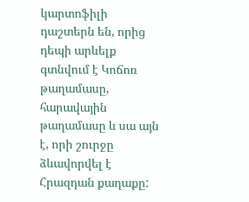կարտոֆիլի դաշտերն են, որից դեպի արևելք գտնվում է Կոճոռ թաղամասը, հարավային թաղամասը և սա այն է, որի շուրջը ձևավորվել է Հրազդան քաղաքը: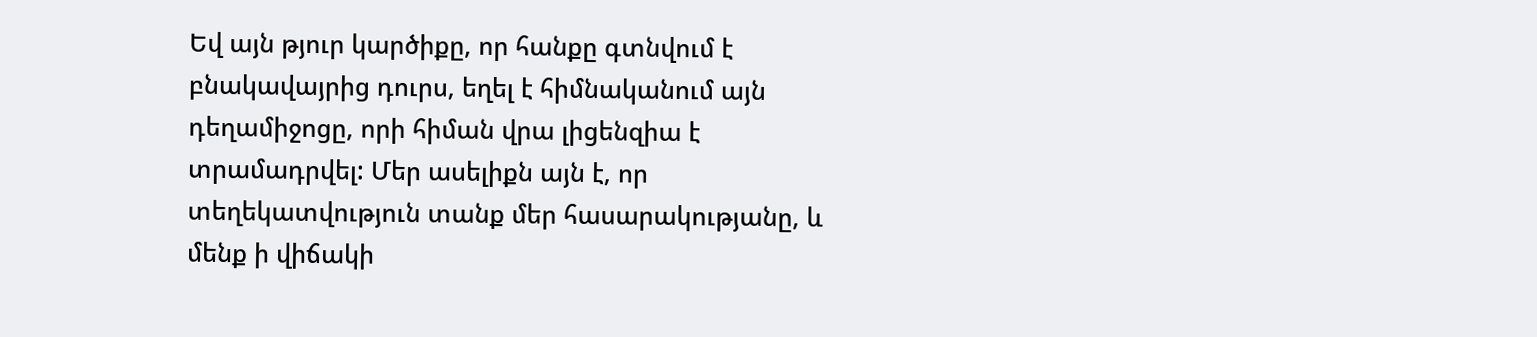Եվ այն թյուր կարծիքը, որ հանքը գտնվում է բնակավայրից դուրս, եղել է հիմնականում այն դեղամիջոցը, որի հիման վրա լիցենզիա է տրամադրվել: Մեր ասելիքն այն է, որ տեղեկատվություն տանք մեր հասարակությանը, և մենք ի վիճակի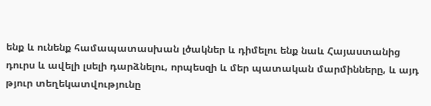ենք և ունենք համապատասխան լծակներ և դիմելու ենք նաև Հայաստանից դուրս և ավելի լսելի դարձնելու, որպեսզի և մեր պատական մարմինները, և այդ թյուր տեղեկատվությունը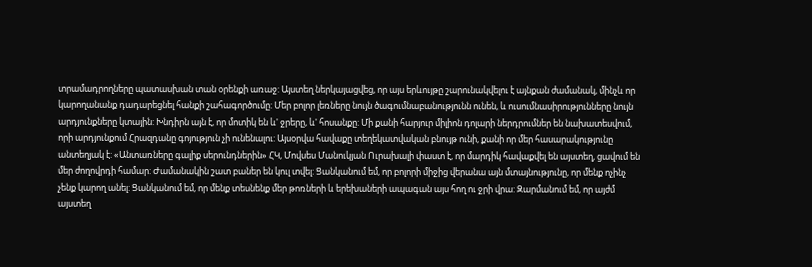տրամադրողները պատասխան տան օրենքի առաջ: Այստեղ ներկայացվեց, որ այս երևույթը շարունակվելու է այնքան ժամանակ, մինչև որ կարողանանք դադարեցնել հանքի շահագործումը: Մեր բոլոր լեռները նույն ծագումնաբանությունն ունեն, և ուսումնասիրությունները նույն արդյունքները կտային: Խնդիրն այն է, որ մոտիկ են և' ջրերը, և' հոսանքը: Մի քանի հարյուր միլիոն դոլարի ներդրումներ են նախատեսվում, որի արդյունքում Հրազդանը գոյություն չի ունենալու: Այսօրվա հավաքը տեղեկատվական բնույթ ունի, քանի որ մեր հասարակությունը անտեղյակ է: «Անտառները գալիք սերունդներին» ՀԿ, Մովսես Մանուկյան Ուրախալի փաստ է, որ մարդիկ հավաքվել են այստեղ, ցավում են մեր ժողովրդի համար: Ժամանակին շատ բաներ են կուլ տվել: Ցանկանում եմ, որ բոլորի միջից վերանա այն մտայնությունը, որ մենք ոչինչ չենք կարող անել: Ցանկանում եմ, որ մենք տեսնենք մեր թոռների և երեխաների ապագան այս հող ու ջրի վրա: Զարմանում եմ, որ այժմ այստեղ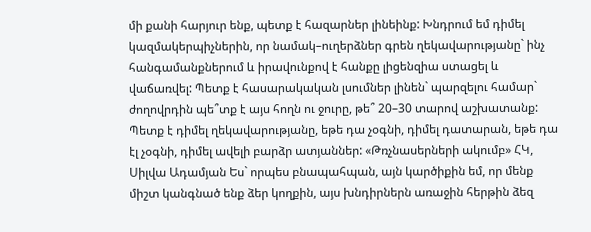մի քանի հարյուր ենք, պետք է հազարներ լինեինք: Խնդրում եմ դիմել կազմակերպիչներին, որ նամակ–ուղերձներ գրեն ղեկավարությանը` ինչ հանգամանքներում և իրավունքով է հանքը լիցենզիա ստացել և վաճառվել: Պետք է հասարակական լսումներ լինեն` պարզելու համար` ժողովրդին պե՞տք է այս հողն ու ջուրը, թե՞ 20–30 տարով աշխատանք: Պետք է դիմել ղեկավարությանը, եթե դա չօգնի, դիմել դատարան, եթե դա էլ չօգնի, դիմել ավելի բարձր ատյաններ: «Թռչնասերների ակումբ» ՀԿ, Սիլվա Ադամյան Ես` որպես բնապահպան, այն կարծիքին եմ, որ մենք միշտ կանգնած ենք ձեր կողքին, այս խնդիրներն առաջին հերթին ձեզ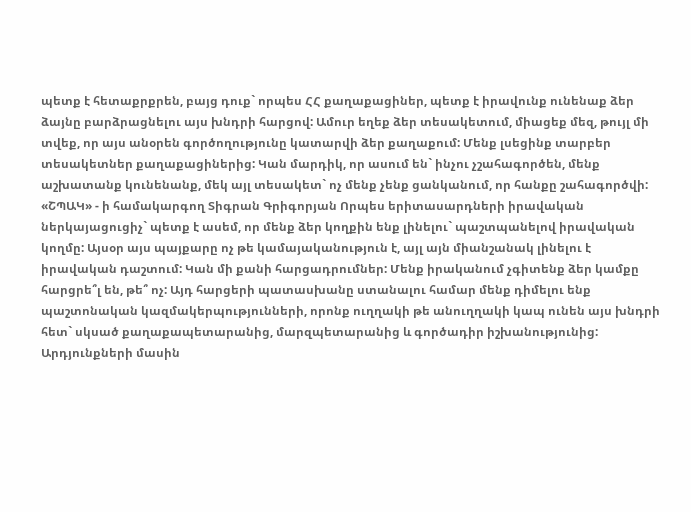պետք է հետաքրքրեն, բայց դուք` որպես ՀՀ քաղաքացիներ, պետք է իրավունք ունենաք ձեր ձայնը բարձրացնելու այս խնդրի հարցով: Ամուր եղեք ձեր տեսակետում, միացեք մեզ, թույլ մի տվեք, որ այս անօրեն գործողությունը կատարվի ձեր քաղաքում: Մենք լսեցինք տարբեր տեսակետներ քաղաքացիներից: Կան մարդիկ, որ ասում են` ինչու չշահագործեն, մենք աշխատանք կունենանք, մեկ այլ տեսակետ` ոչ մենք չենք ցանկանում, որ հանքը շահագործվի: «ՇՊԱԿ» - ի համակարգող Տիգրան Գրիգորյան Որպես երիտասարդների իրավական ներկայացուցիչ` պետք է ասեմ, որ մենք ձեր կողքին ենք լինելու` պաշտպանելով իրավական կողմը: Այսօր այս պայքարը ոչ թե կամայականություն է, այլ այն միանշանակ լինելու է իրավական դաշտում: Կան մի քանի հարցադրումներ: Մենք իրականում չգիտենք ձեր կամքը հարցրե՞լ են, թե՞ ոչ: Այդ հարցերի պատասխանը ստանալու համար մենք դիմելու ենք պաշտոնական կազմակերպությունների, որոնք ուղղակի թե անուղղակի կապ ունեն այս խնդրի հետ` սկսած քաղաքապետարանից, մարզպետարանից և գործադիր իշխանությունից: Արդյունքների մասին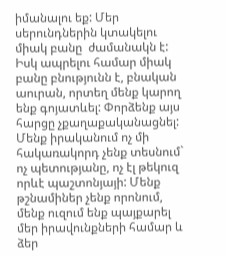իմանալու եք: Մեր սերունդներին կտակելու միակ բանը  ժամանակն է: Իսկ ապրելու համար միակ բանը բնությունն է, բնական աուրան, որտեղ մենք կարող ենք գոյատևել: Փորձենք այս հարցը չքաղաքականացնել: Մենք իրականում ոչ մի հակառակորդ չենք տեսնում` ոչ պետությանը, ոչ էլ թեկուզ որևէ պաշտոնյայի: Մենք թշնամիներ չենք որոնում, մենք ուզում ենք պայքարել մեր իրավունքների համար և ձեր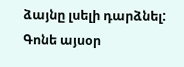ձայնը լսելի դարձնել: Գոնե այսօր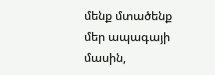մենք մտածենք մեր ապագայի մասին,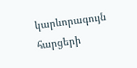կարևորագույն հարցերի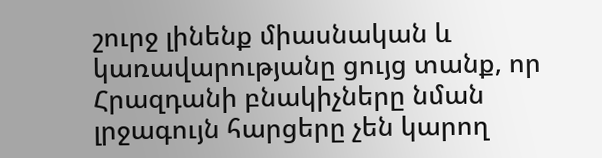շուրջ լինենք միասնական և կառավարությանը ցույց տանք, որ Հրազդանի բնակիչները նման լրջագույն հարցերը չեն կարող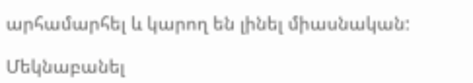արհամարհել և կարող են լինել միասնական:

Մեկնաբանել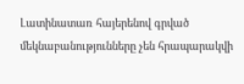Լատինատառ հայերենով գրված մեկնաբանությունները չեն հրապարակվի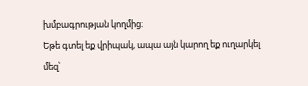խմբագրության կողմից։
Եթե գտել եք վրիպակ, ապա այն կարող եք ուղարկել մեզ՝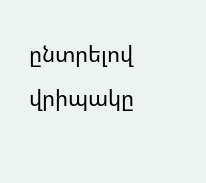ընտրելով վրիպակը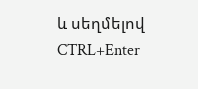և սեղմելով CTRL+Enter